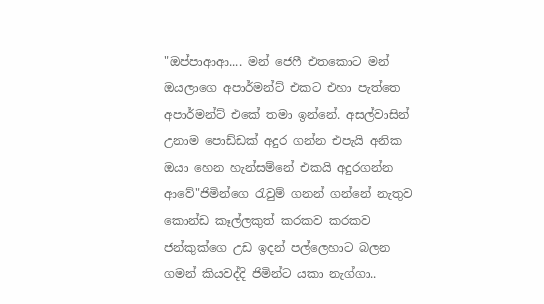"ඔප්පාආආ.... මන් ජෙෆී එතකොට මන් ඔයලාගෙ අපාර්මන්ට් එකට එහා පැත්තෙ අපාර්මන්ට් එකේ තමා ඉන්නේ. අසල්වාසින් උනාම පොඩ්ඩක් අදුර ගන්න එපැයි අනික ඔයා හෙන හැන්සම්නේ එකයි අදුරගන්න ආවේ"ජිමින්ගෙ රැවුම් ගනන් ගන්නේ නැතුව කොන්ඩ කෑල්ලකුත් කරකව කරකව ජන්කුක්ගෙ උඩ ඉදන් පල්ලෙහාට බලන ගමන් කියවද්දි ජිමින්ට යකා නැග්ගා..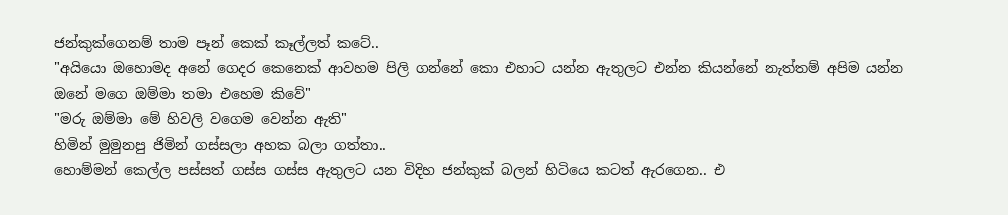ජන්කුක්ගෙනම් තාම පෑන් කෙක් කෑල්ලත් කටේ..
"අයියො ඔහොමද අනේ ගෙදර කෙනෙක් ආවහම පිලි ගන්නේ කො එහාට යන්න ඇතුලට එන්න කියන්නේ නැත්තම් අපිම යන්න ඔනේ මගෙ ඔම්මා තමා එහෙම කිවේ"
"මරු ඔම්මා මේ හිවලි වගෙම වෙන්න ඇති"
හිමින් මුමුනපු ජිමින් ගස්සලා අහක බලා ගත්තා..
හොම්මන් කෙල්ල පස්සත් ගස්ස ගස්ස ඇතුලට යන විදිහ ජන්කුක් බලන් හිටියෙ කටත් ඇරගෙන.. එ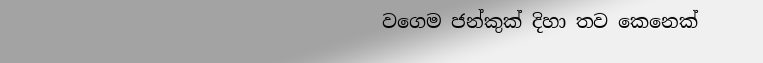වගෙම ජන්කුක් දිහා තව කෙනෙක්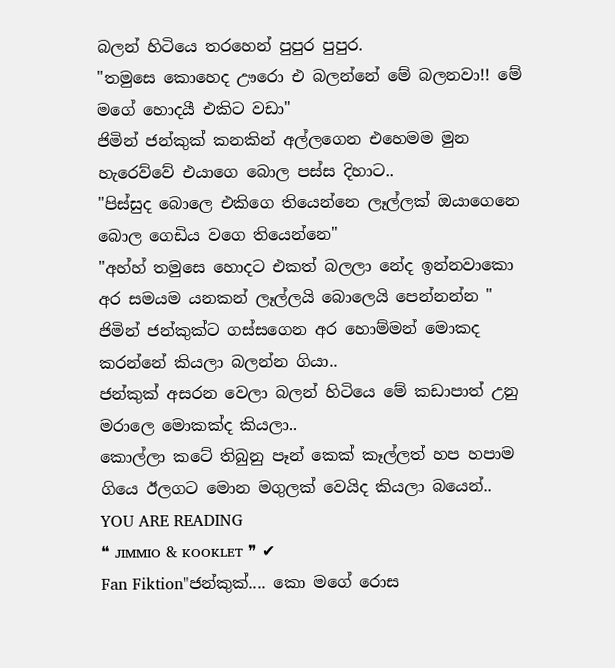බලන් හිටියෙ තරහෙන් පුපුර පුපුර.
"තමුසෙ කොහෙද ඌරො එ බලන්නේ මේ බලනවා!! මේ මගේ හොදයී එකිට වඩා"
ජිමින් ජන්කුක් කනකින් අල්ලගෙන එහෙමම මුන හැරෙව්වේ එයාගෙ බොල පස්ස දිහාට..
"පිස්සුද බොලෙ එකිගෙ තියෙන්නෙ ලෑල්ලක් ඔයාගෙනෙ බොල ගෙඩිය වගෙ තියෙන්නෙ"
"අහ්හ් තමුසෙ හොදට එකත් බලලා නේද ඉන්නවාකො අර සමයම යනකන් ලෑල්ලයි බොලෙයි පෙන්නන්න "
ජිමින් ජන්කුක්ට ගස්සගෙන අර හොම්මන් මොකද කරන්නේ කියලා බලන්න ගියා..
ජන්කුක් අසරන වෙලා බලන් හිටියෙ මේ කඩාපාත් උනු මරාලෙ මොකක්ද කියලා..
කොල්ලා කටේ තිබුනු පෑන් කෙක් කෑල්ලත් හප හපාම ගියෙ ඊලගට මොන මගුලක් වෙයිද කියලා බයෙන්..
YOU ARE READING
❝ ᴊɪᴍᴍɪᴏ & ᴋᴏᴏᴋʟᴇᴛ ❞ ✔
Fan Fiktion"ජන්කුක්.... කො මගේ රොස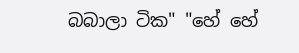බබාලා ටික" "හේ හේ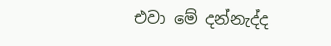එවා මේ දන්නැද්ද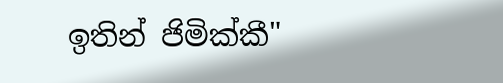ඉතින් ජිමික්කී"